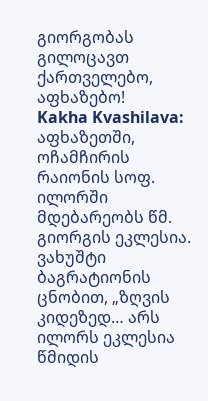გიორგობას გილოცავთ ქართველებო, აფხაზებო!
Kakha Kvashilava: აფხაზეთში, ოჩამჩირის რაიონის სოფ. ილორში მდებარეობს წმ. გიორგის ეკლესია. ვახუშტი ბაგრატიონის ცნობით, „ზღვის კიდეზედ… არს ილორს ეკლესია წმიდის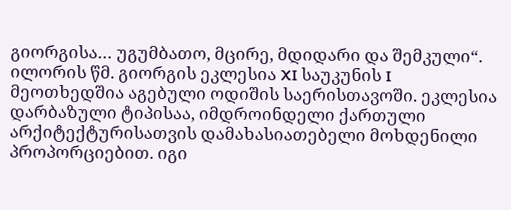გიორგისა… უგუმბათო, მცირე, მდიდარი და შემკული“.
ილორის წმ. გიორგის ეკლესია XI საუკუნის I მეოთხედშია აგებული ოდიშის საერისთავოში. ეკლესია დარბაზული ტიპისაა, იმდროინდელი ქართული არქიტექტურისათვის დამახასიათებელი მოხდენილი პროპორციებით. იგი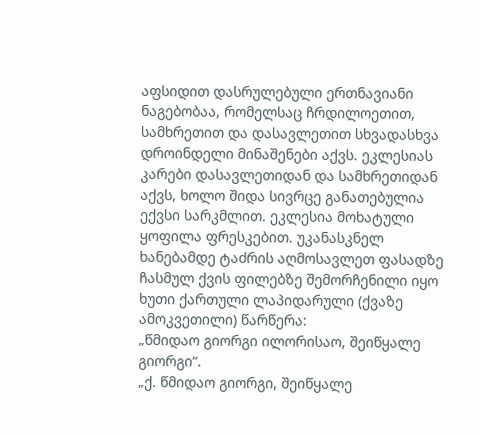აფსიდით დასრულებული ერთნავიანი ნაგებობაა, რომელსაც ჩრდილოეთით, სამხრეთით და დასავლეთით სხვადასხვა დროინდელი მინაშენები აქვს. ეკლესიას კარები დასავლეთიდან და სამხრეთიდან აქვს, ხოლო შიდა სივრცე განათებულია ექვსი სარკმლით. ეკლესია მოხატული ყოფილა ფრესკებით. უკანასკნელ ხანებამდე ტაძრის აღმოსავლეთ ფასადზე ჩასმულ ქვის ფილებზე შემორჩენილი იყო ხუთი ქართული ლაპიდარული (ქვაზე ამოკვეთილი) წარწერა:
„წმიდაო გიორგი ილორისაო, შეიწყალე გიორგი“.
„ქ. წმიდაო გიორგი, შეიწყალე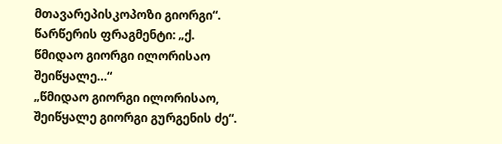მთავარეპისკოპოზი გიორგი“.
წარწერის ფრაგმენტი: „ქ. წმიდაო გიორგი ილორისაო შეიწყალე…“
„წმიდაო გიორგი ილორისაო, შეიწყალე გიორგი გურგენის ძე“.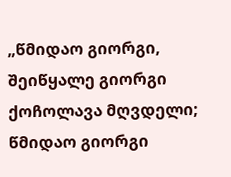„წმიდაო გიორგი, შეიწყალე გიორგი ქოჩოლავა მღვდელი; წმიდაო გიორგი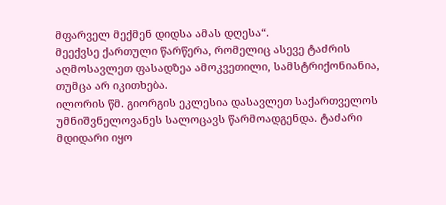მფარველ მექმენ დიდსა ამას დღესა“.
მეექვსე ქართული წარწერა, რომელიც ასევე ტაძრის აღმოსავლეთ ფასადზეა ამოკვეთილი, სამსტრიქონიანია, თუმცა არ იკითხება.
ილორის წმ. გიორგის ეკლესია დასავლეთ საქართველოს უმნიშვნელოვანეს სალოცავს წარმოადგენდა. ტაძარი მდიდარი იყო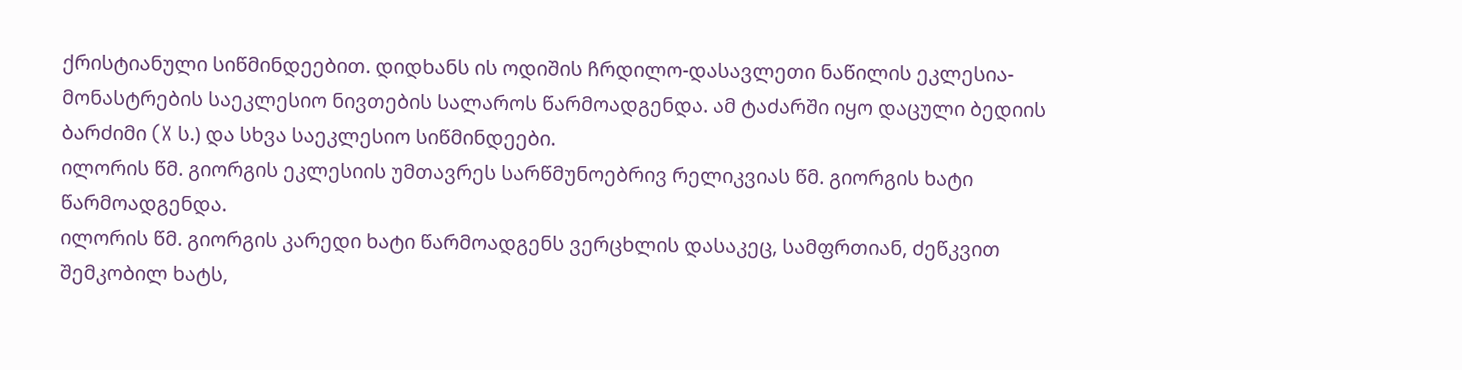ქრისტიანული სიწმინდეებით. დიდხანს ის ოდიშის ჩრდილო-დასავლეთი ნაწილის ეკლესია-მონასტრების საეკლესიო ნივთების სალაროს წარმოადგენდა. ამ ტაძარში იყო დაცული ბედიის ბარძიმი (X ს.) და სხვა საეკლესიო სიწმინდეები.
ილორის წმ. გიორგის ეკლესიის უმთავრეს სარწმუნოებრივ რელიკვიას წმ. გიორგის ხატი წარმოადგენდა.
ილორის წმ. გიორგის კარედი ხატი წარმოადგენს ვერცხლის დასაკეც, სამფრთიან, ძეწკვით შემკობილ ხატს,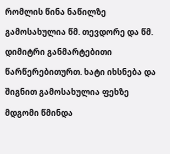რომლის წინა ნაწილზე გამოსახულია წმ. თევდორე და წმ. დიმიტრი განმარტებითი წარწერებითურთ. ხატი იხსნება და შიგნით გამოსახულია ფეხზე მდგომი წმინდა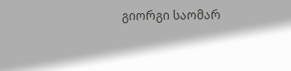გიორგი საომარ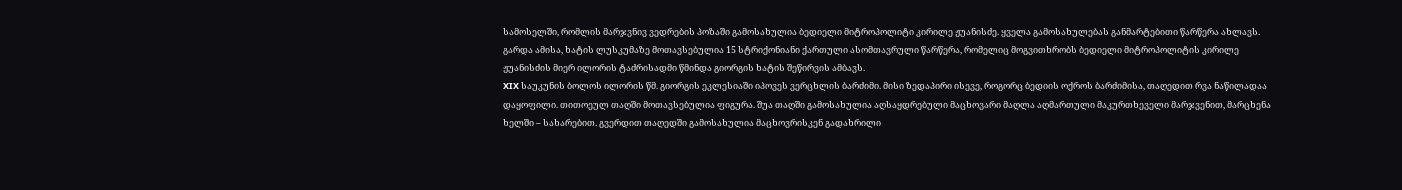სამოსელში, რომლის მარჯვნივ ვედრების პოზაში გამოსახულია ბედიელი მიტროპოლიტი კირილე ჟუანისძე. ყველა გამოსახულებას განმარტებითი წარწერა ახლავს. გარდა ამისა, ხატის ლუსკუმაზე მოთავსებულია 15 სტრიქონიანი ქართული ასომთავრული წარწერა, რომელიც მოგვითხრობს ბედიელი მიტროპოლიტის კირილე ჟუანისძის მიერ ილორის ტაძრისადმი წმინდა გიორგის ხატის შეწირვის ამბავს.
XIX საუკუნის ბოლოს ილორის წმ. გიორგის ეკლესიაში იპოვეს ვერცხლის ბარძიმი. მისი ზედაპირი ისევე, როგორც ბედიის ოქროს ბარძიმისა, თაღედით რვა ნაწილადაა დაყოფილი. თითოეულ თაღში მოთავსებულია ფიგურა. შუა თაღში გამოსახულია აღსაყდრებული მაცხოვარი მაღლა აღმართული მაკურთხეველი მარჯვენით, მარცხენა ხელში – სახარებით. გვერდით თაღედში გამოსახულია მაცხოვრისკენ გადახრილი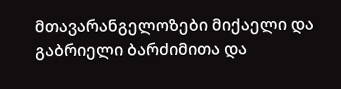მთავარანგელოზები მიქაელი და გაბრიელი ბარძიმითა და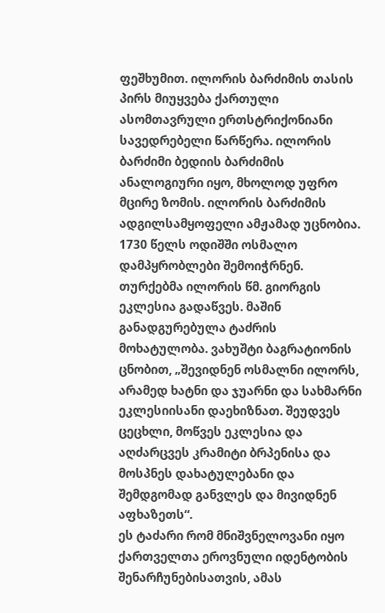ფეშხუმით. ილორის ბარძიმის თასის პირს მიუყვება ქართული ასომთავრული ერთსტრიქონიანი სავედრებელი წარწერა. ილორის ბარძიმი ბედიის ბარძიმის ანალოგიური იყო, მხოლოდ უფრო მცირე ზომის. ილორის ბარძიმის ადგილსამყოფელი ამჟამად უცნობია.
1730 წელს ოდიშში ოსმალო დამპყრობლები შემოიჭრნენ. თურქებმა ილორის წმ. გიორგის ეკლესია გადაწვეს. მაშინ განადგურებულა ტაძრის მოხატულობა. ვახუშტი ბაგრატიონის ცნობით, „შევიდნენ ოსმალნი ილორს, არამედ ხატნი და ჯუარნი და სახმარნი ეკლესიისანი დაეხიზნათ. შეუდვეს ცეცხლი, მოწვეს ეკლესია და აღძარცვეს კრამიტი ბრპენისა და მოსპნეს დახატულებანი და შემდგომად განვლეს და მივიდნენ აფხაზეთს“.
ეს ტაძარი რომ მნიშვნელოვანი იყო ქართველთა ეროვნული იდენტობის შენარჩუნებისათვის, ამას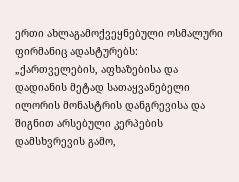ერთი ახლაგამოქვეყნებული ოსმალური ფირმანიც ადასტურებს:
„ქართველების, აფხაზებისა და დადიანის მეტად სათაყვანებელი ილორის მონასტრის დანგრევისა და შიგნით არსებული კერპების დამსხვრევის გამო,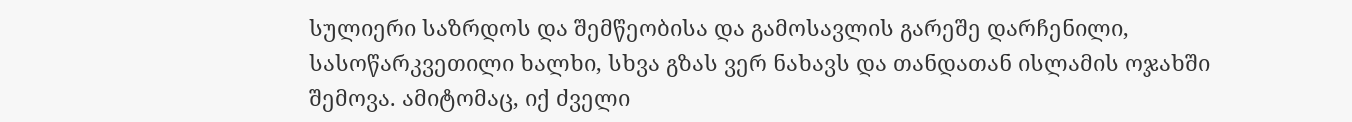სულიერი საზრდოს და შემწეობისა და გამოსავლის გარეშე დარჩენილი, სასოწარკვეთილი ხალხი, სხვა გზას ვერ ნახავს და თანდათან ისლამის ოჯახში შემოვა. ამიტომაც, იქ ძველი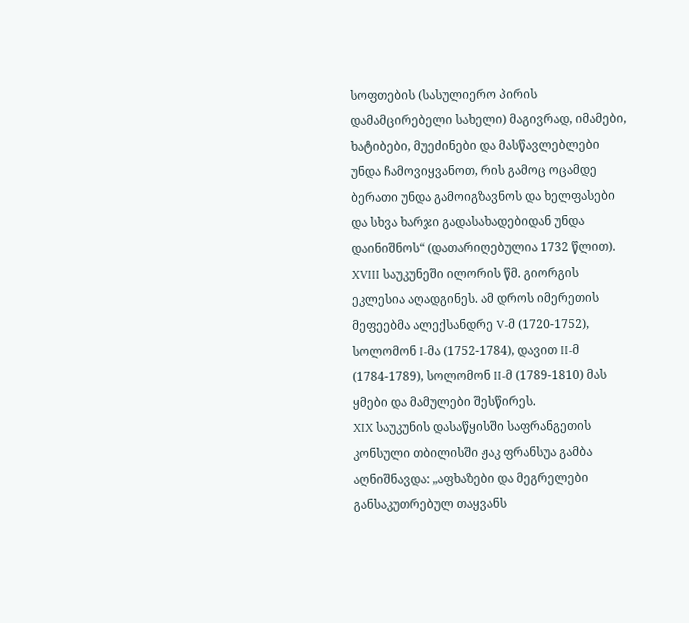სოფთების (სასულიერო პირის დამამცირებელი სახელი) მაგივრად, იმამები, ხატიბები, მუეძინები და მასწავლებლები უნდა ჩამოვიყვანოთ, რის გამოც ოცამდე ბერათი უნდა გამოიგზავნოს და ხელფასები და სხვა ხარჯი გადასახადებიდან უნდა დაინიშნოს“ (დათარიღებულია 1732 წლით).
XVIII საუკუნეში ილორის წმ. გიორგის ეკლესია აღადგინეს. ამ დროს იმერეთის მეფეებმა ალექსანდრე V-მ (1720-1752), სოლომონ I-მა (1752-1784), დავით II-მ (1784-1789), სოლომონ II-მ (1789-1810) მას ყმები და მამულები შესწირეს.
XIX საუკუნის დასაწყისში საფრანგეთის კონსული თბილისში ჟაკ ფრანსუა გამბა აღნიშნავდა: „აფხაზები და მეგრელები განსაკუთრებულ თაყვანს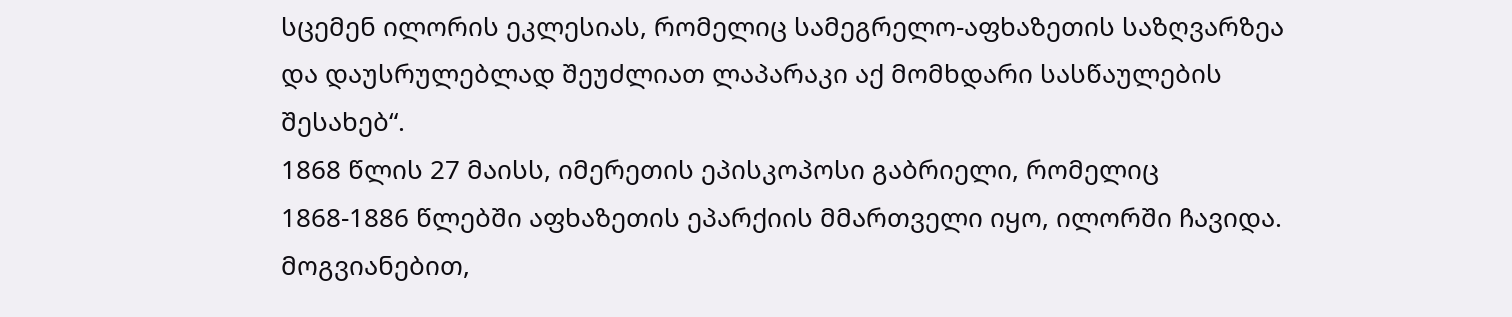სცემენ ილორის ეკლესიას, რომელიც სამეგრელო-აფხაზეთის საზღვარზეა და დაუსრულებლად შეუძლიათ ლაპარაკი აქ მომხდარი სასწაულების შესახებ“.
1868 წლის 27 მაისს, იმერეთის ეპისკოპოსი გაბრიელი, რომელიც 1868-1886 წლებში აფხაზეთის ეპარქიის მმართველი იყო, ილორში ჩავიდა. მოგვიანებით,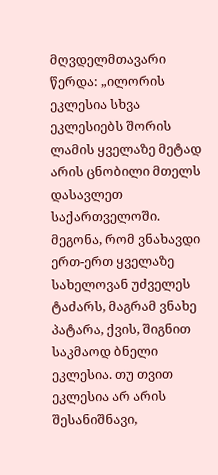მღვდელმთავარი წერდა: „ილორის ეკლესია სხვა ეკლესიებს შორის ლამის ყველაზე მეტად არის ცნობილი მთელს დასავლეთ საქართველოში. მეგონა, რომ ვნახავდი ერთ-ერთ ყველაზე სახელოვან უძველეს ტაძარს, მაგრამ ვნახე პატარა, ქვის, შიგნით საკმაოდ ბნელი ეკლესია. თუ თვით ეკლესია არ არის შესანიშნავი,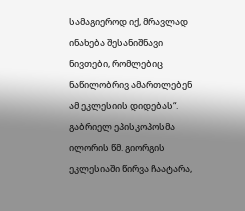სამაგიეროდ იქ, მრავლად ინახება შესანიშნავი ნივთები, რომლებიც ნაწილობრივ ამართლებენ ამ ეკლესიის დიდებას“.
გაბრიელ ეპისკოპოსმა ილორის წმ. გიორგის ეკლესიაში წირვა ჩაატარა,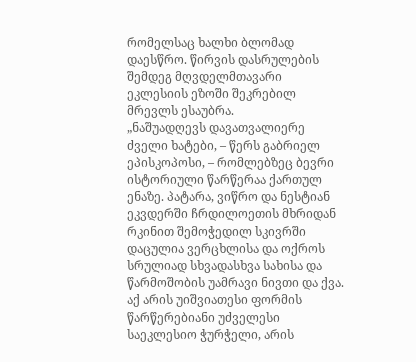რომელსაც ხალხი ბლომად დაესწრო. წირვის დასრულების შემდეგ მღვდელმთავარი ეკლესიის ეზოში შეკრებილ მრევლს ესაუბრა.
„ნაშუადღევს დავათვალიერე ძველი ხატები, – წერს გაბრიელ ეპისკოპოსი, – რომლებზეც ბევრი ისტორიული წარწერაა ქართულ ენაზე. პატარა, ვიწრო და ნესტიან ეკვდერში ჩრდილოეთის მხრიდან რკინით შემოჭედილ სკივრში დაცულია ვერცხლისა და ოქროს სრულიად სხვადასხვა სახისა და წარმოშობის უამრავი ნივთი და ქვა. აქ არის უიშვიათესი ფორმის წარწერებიანი უძველესი საეკლესიო ჭურჭელი, არის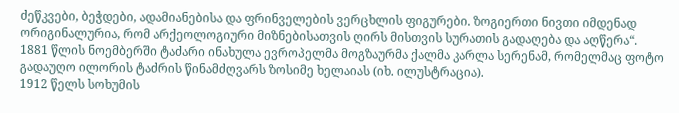ძეწკვები, ბეჭდები, ადამიანებისა და ფრინველების ვერცხლის ფიგურები. ზოგიერთი ნივთი იმდენად ორიგინალურია, რომ არქეოლოგიური მიზნებისათვის ღირს მისთვის სურათის გადაღება და აღწერა“.
1881 წლის ნოემბერში ტაძარი ინახულა ევროპელმა მოგზაურმა ქალმა კარლა სერენამ, რომელმაც ფოტო გადაუღო ილორის ტაძრის წინამძღვარს ზოსიმე ხელაიას (იხ. ილუსტრაცია).
1912 წელს სოხუმის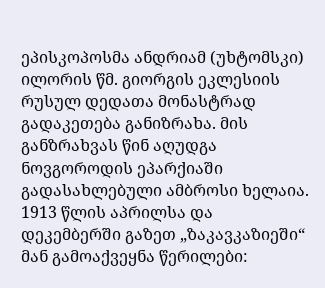ეპისკოპოსმა ანდრიამ (უხტომსკი) ილორის წმ. გიორგის ეკლესიის რუსულ დედათა მონასტრად გადაკეთება განიზრახა. მის განზრახვას წინ აღუდგა ნოვგოროდის ეპარქიაში გადასახლებული ამბროსი ხელაია. 1913 წლის აპრილსა და დეკემბერში გაზეთ „ზაკავკაზიეში“ მან გამოაქვეყნა წერილები: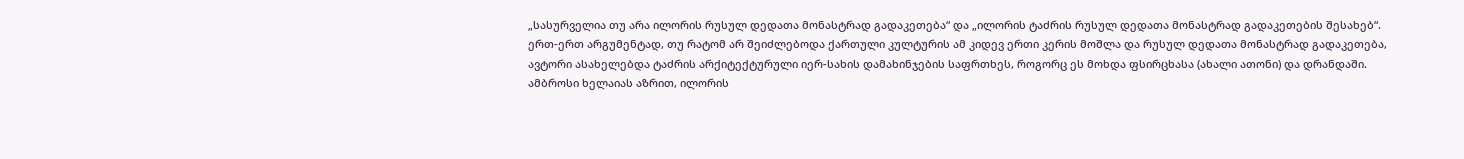„სასურველია თუ არა ილორის რუსულ დედათა მონასტრად გადაკეთება“ და „ილორის ტაძრის რუსულ დედათა მონასტრად გადაკეთების შესახებ“. ერთ-ერთ არგუმენტად, თუ რატომ არ შეიძლებოდა ქართული კულტურის ამ კიდევ ერთი კერის მოშლა და რუსულ დედათა მონასტრად გადაკეთება, ავტორი ასახელებდა ტაძრის არქიტექტურული იერ-სახის დამახინჯების საფრთხეს, როგორც ეს მოხდა ფსირცხასა (ახალი ათონი) და დრანდაში. ამბროსი ხელაიას აზრით, ილორის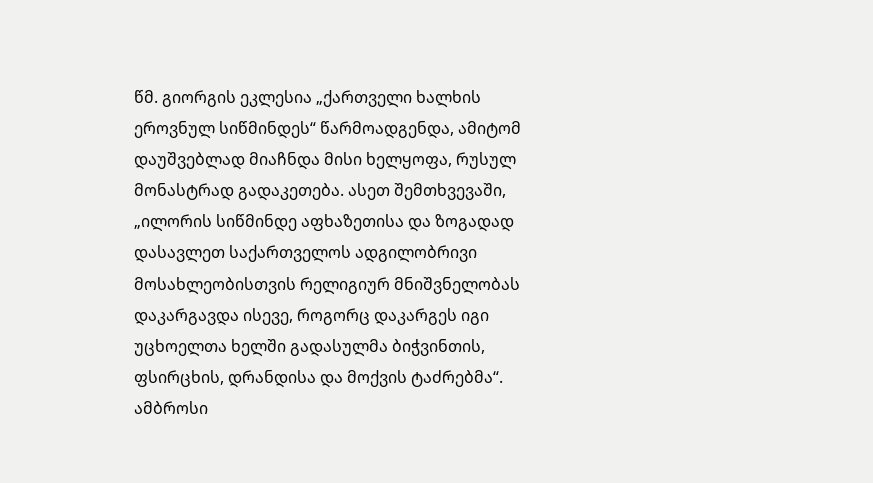წმ. გიორგის ეკლესია „ქართველი ხალხის ეროვნულ სიწმინდეს“ წარმოადგენდა, ამიტომ დაუშვებლად მიაჩნდა მისი ხელყოფა, რუსულ მონასტრად გადაკეთება. ასეთ შემთხვევაში, „ილორის სიწმინდე აფხაზეთისა და ზოგადად დასავლეთ საქართველოს ადგილობრივი მოსახლეობისთვის რელიგიურ მნიშვნელობას დაკარგავდა ისევე, როგორც დაკარგეს იგი უცხოელთა ხელში გადასულმა ბიჭვინთის, ფსირცხის, დრანდისა და მოქვის ტაძრებმა“. ამბროსი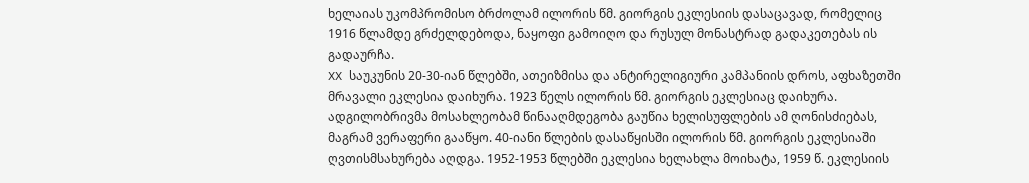ხელაიას უკომპრომისო ბრძოლამ ილორის წმ. გიორგის ეკლესიის დასაცავად, რომელიც 1916 წლამდე გრძელდებოდა, ნაყოფი გამოიღო და რუსულ მონასტრად გადაკეთებას ის გადაურჩა.
XX საუკუნის 20-30-იან წლებში, ათეიზმისა და ანტირელიგიური კამპანიის დროს, აფხაზეთში მრავალი ეკლესია დაიხურა. 1923 წელს ილორის წმ. გიორგის ეკლესიაც დაიხურა. ადგილობრივმა მოსახლეობამ წინააღმდეგობა გაუწია ხელისუფლების ამ ღონისძიებას, მაგრამ ვერაფერი გააწყო. 40-იანი წლების დასაწყისში ილორის წმ. გიორგის ეკლესიაში ღვთისმსახურება აღდგა. 1952-1953 წლებში ეკლესია ხელახლა მოიხატა, 1959 წ. ეკლესიის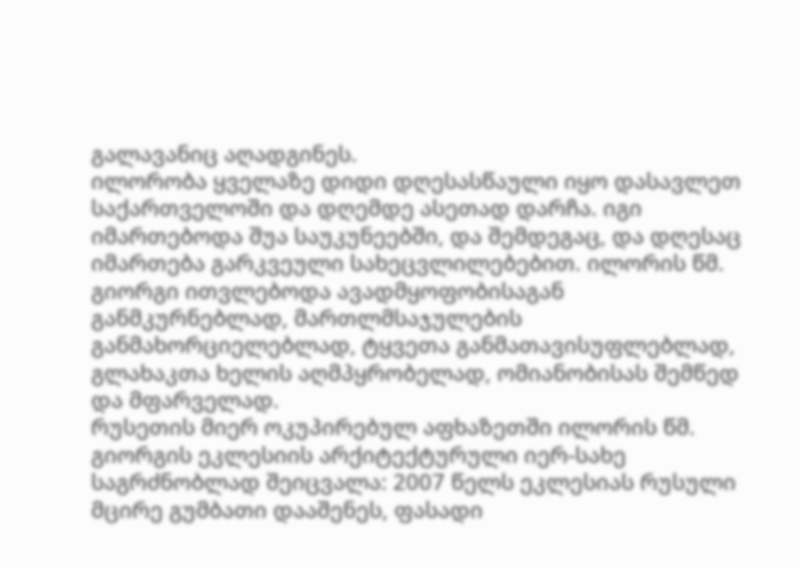გალავანიც აღადგინეს.
ილორობა ყველაზე დიდი დღესასწაული იყო დასავლეთ საქართველოში და დღემდე ასეთად დარჩა. იგი იმართებოდა შუა საუკუნეებში, და შემდეგაც, და დღესაც იმართება გარკვეული სახეცვლილებებით. ილორის წმ. გიორგი ითვლებოდა ავადმყოფობისაგან განმკურნებლად, მართლმსაჯულების განმახორციელებლად, ტყვეთა განმათავისუფლებლად, გლახაკთა ხელის აღმპყრობელად, ომიანობისას შემწედ და მფარველად.
რუსეთის მიერ ოკუპირებულ აფხაზეთში ილორის წმ. გიორგის ეკლესიის არქიტექტურული იერ-სახე საგრძნობლად შეიცვალა: 2007 წელს ეკლესიას რუსული მცირე გუმბათი დააშენეს, ფასადი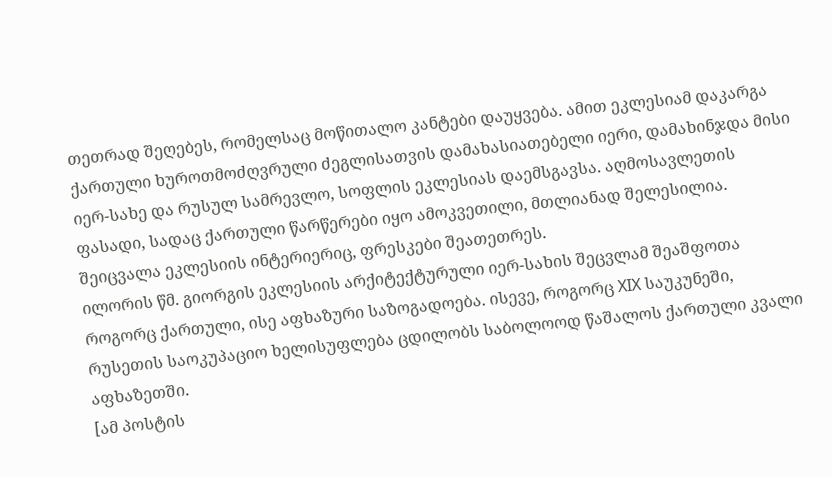თეთრად შეღებეს, რომელსაც მოწითალო კანტები დაუყვება. ამით ეკლესიამ დაკარგა ქართული ხუროთმოძღვრული ძეგლისათვის დამახასიათებელი იერი, დამახინჯდა მისი იერ-სახე და რუსულ სამრევლო, სოფლის ეკლესიას დაემსგავსა. აღმოსავლეთის ფასადი, სადაც ქართული წარწერები იყო ამოკვეთილი, მთლიანად შელესილია. შეიცვალა ეკლესიის ინტერიერიც, ფრესკები შეათეთრეს.
ილორის წმ. გიორგის ეკლესიის არქიტექტურული იერ-სახის შეცვლამ შეაშფოთა როგორც ქართული, ისე აფხაზური საზოგადოება. ისევე, როგორც XIX საუკუნეში, რუსეთის საოკუპაციო ხელისუფლება ცდილობს საბოლოოდ წაშალოს ქართული კვალი აფხაზეთში.
[ამ პოსტის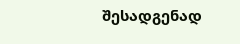შესადგენად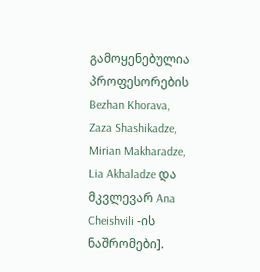გამოყენებულია პროფესორების Bezhan Khorava, Zaza Shashikadze, Mirian Makharadze, Lia Akhaladze და მკვლევარ Ana Cheishvili -ის ნაშრომები].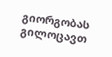გიორგობას გილოცავთ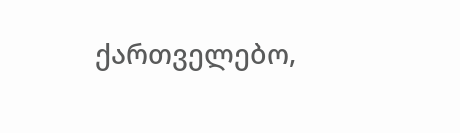ქართველებო,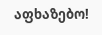აფხაზებო!